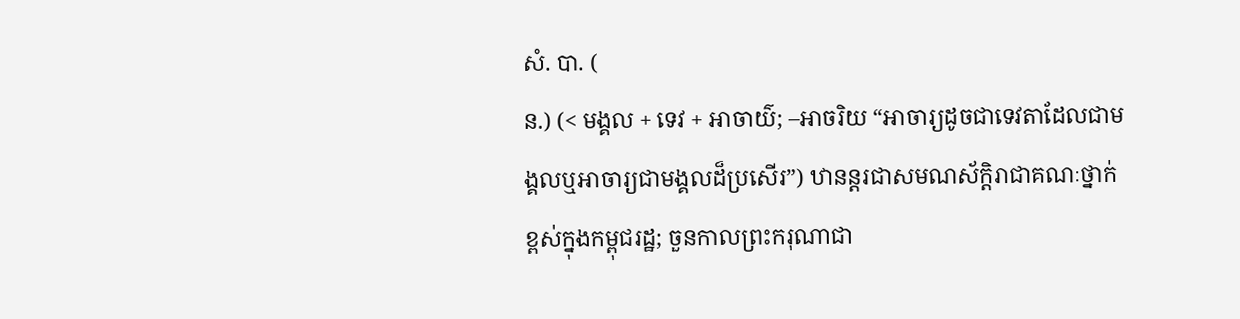សំ. បា. (
ន.) (< មង្គល + ទេវ + អាចាយ៌; –អាចរិយ “អាចារ្យដូចជាទេវតាដែលជាមង្គលឬអាចារ្យជាមង្គលដ៏ប្រសើរ”) ឋានន្តរជាសមណស័ក្តិរាជាគណៈថ្នាក់ខ្ពស់ក្នុងកម្ពុជរដ្ឋ; ចួនកាលព្រះករុណាជា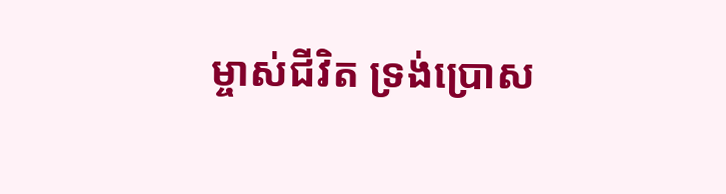ម្ចាស់ជីវិត ទ្រង់ប្រោស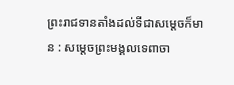ព្រះរាជទានតាំងដល់ទីជាសម្ដេចក៏មាន : សម្ដេចព្រះមង្គលទេពាចា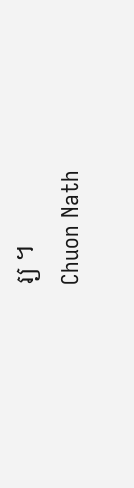រ្យ ។
Chuon Nath